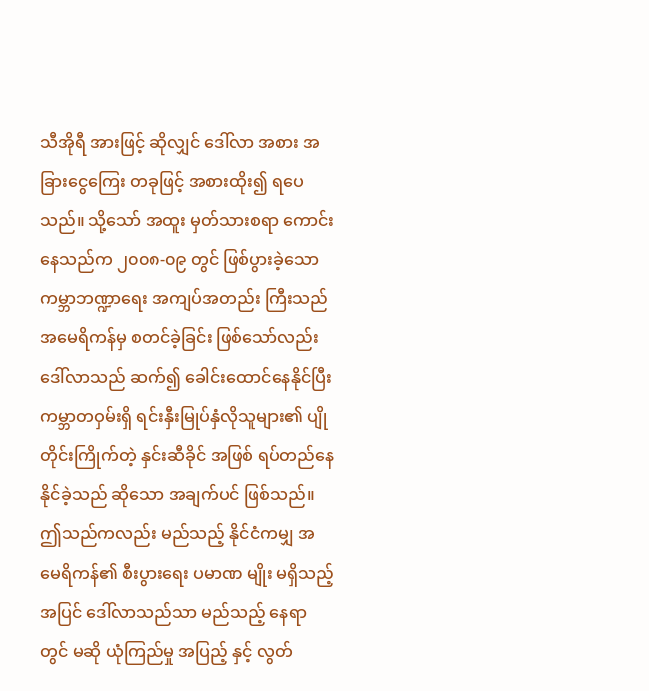သီအိုရီ အားဖြင့် ဆိုလျှင် ဒေါ်လာ အစား အခြားငွေကြေး တခုဖြင့် အစားထိုး၍ ရပေသည်။ သို့သော် အထူး မှတ်သားစရာ ကောင်းနေသည်က ၂၀၀၈-၀၉ တွင် ဖြစ်ပွားခဲ့သော ကမ္ဘာဘဏ္ဍာရေး အကျပ်အတည်း ကြီးသည် အမေရိကန်မှ စတင်ခဲ့ခြင်း ဖြစ်သော်လည်း ဒေါ်လာသည် ဆက်၍ ခေါင်းထောင်နေနိုင်ပြီး ကမ္ဘာတဝှမ်းရှိ ရင်းနှီးမြုပ်နှံလိုသူများ၏ ပျိုတိုင်းကြိုက်တဲ့ နှင်းဆီခိုင် အဖြစ် ရပ်တည်နေနိုင်ခဲ့သည် ဆိုသော အချက်ပင် ဖြစ်သည်။
ဤသည်ကလည်း မည်သည့် နိုင်ငံကမျှ အမေရိကန်၏ စီးပွားရေး ပမာဏ မျိုး မရှိသည့်အပြင် ဒေါ်လာသည်သာ မည်သည့် နေရာတွင် မဆို ယုံကြည်မှု အပြည့် နှင့် လွတ်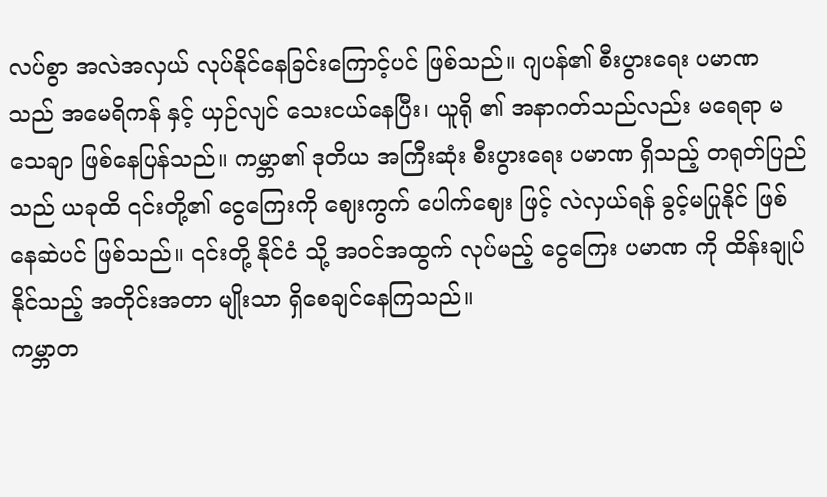လပ်စွာ အလဲအလှယ် လုပ်နိုင်နေခြင်းကြောင့်ပင် ဖြစ်သည်။ ဂျပန်၏ စီးပွားရေး ပမာဏ သည် အမေရိကန် နှင့် ယှဉ်လျင် သေးငယ်နေပြီး၊ ယူရို ၏ အနာဂတ်သည်လည်း မရေရာ မသေချာ ဖြစ်နေပြန်သည်။ ကမ္ဘာ၏ ဒုတိယ အကြီးဆုံး စီးပွားရေး ပမာဏ ရှိသည့် တရုတ်ပြည်သည် ယခုထိ ၎င်းတို့၏ ငွေကြေးကို ဈေးကွက် ပေါက်ဈေး ဖြင့် လဲလှယ်ရန် ခွင့်မပြုနိုင် ဖြစ်နေဆဲပင် ဖြစ်သည်။ ၎င်းတို့ နိုင်ငံ သို့ အဝင်အထွက် လုပ်မည့် ငွေကြေး ပမာဏ ကို ထိန်းချုပ် နိုင်သည့် အတိုင်းအတာ မျိုးသာ ရှိစေချင်နေကြသည်။
ကမ္ဘာတ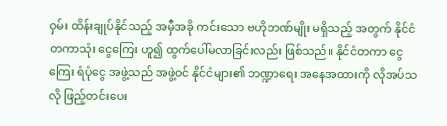ဝှမ်း ထိန်းချုပ်နိုင်သည့် အမှီအခို ကင်းသော ဗဟိုဘဏ်မျိုး မရှိသည့် အတွက် နိုင်ငံတကာသုံး ငွေကြေး ဟူ၍ ထွက်ပေါ်မလာခြင်းလည်း ဖြစ်သည်။ နိုင်ငံတကာ ငွေကြေး ရံပုံငွေ အဖွဲ့သည် အဖွဲ့ဝင် နိုင်ငံများ၏ ဘဏ္ဍာရေး အနေအထားကို လိုအပ်သလို ဖြည့်တင်းပေး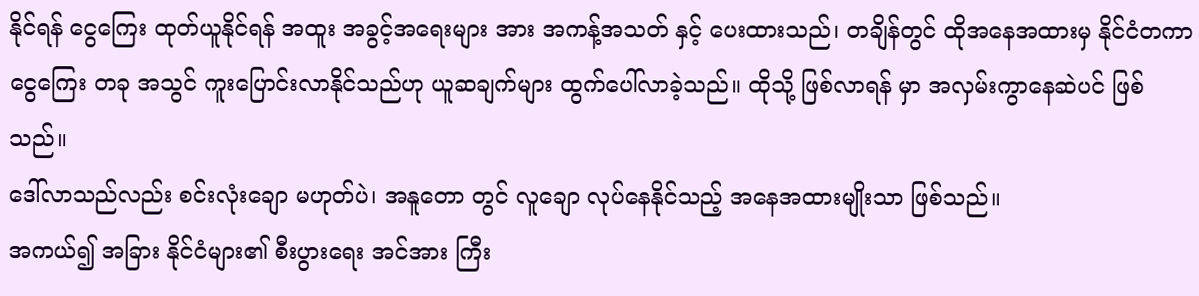နိုင်ရန် ငွေကြေး ထုတ်ယူနိုင်ရန် အထူး အခွင့်အရေးများ အား အကန့်အသတ် နှင့် ပေးထားသည်၊ တချိန်တွင် ထိုအနေအထားမှ နိုင်ငံတကာ ငွေကြေး တခု အသွင် ကူးပြောင်းလာနိုင်သည်ဟု ယူဆချက်များ ထွက်ပေါ်လာခဲ့သည်။ ထိုသို့ ဖြစ်လာရန် မှာ အလှမ်းကွာနေဆဲပင် ဖြစ်သည်။
ဒေါ်လာသည်လည်း စင်းလုံးချော မဟုတ်ပဲ၊ အနူတော တွင် လူချော လုပ်နေနိုင်သည့် အနေအထားမျိုးသာ ဖြစ်သည်။
အကယ်၍ အခြား နိုင်ငံများ၏ စီးပွားရေး အင်အား ကြီး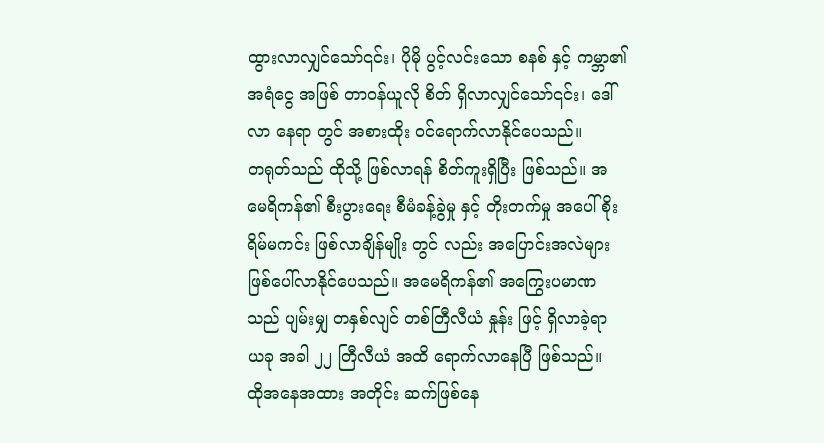ထွားလာလျှင်သော်၎င်း၊ ပိုမို ပွင့်လင်းသော စနစ် နှင့် ကမ္ဘာ၏ အရံငွေ အဖြစ် တာဝန်ယူလို စိတ် ရှိလာလျှင်သော်၎င်း၊ ဒေါ်လာ နေရာ တွင် အစားထိုး ဝင်ရောက်လာနိုင်ပေသည်။
တရုတ်သည် ထိုသို့ ဖြစ်လာရန် စိတ်ကူးရှိပြီး ဖြစ်သည်။ အမေရိကန်၏ စီးပွားရေး စီမံခန့်ခွဲမှု နှင့် တိုးတက်မှု အပေါ် စိုးရိမ်မကင်း ဖြစ်လာချိန်မျိုး တွင် လည်း အပြောင်းအလဲများ ဖြစ်ပေါ်လာနိုင်ပေသည်။ အမေရိကန်၏ အကြွေးပမာဏသည် ပျမ်းမျှ တနှစ်လျင် တစ်တြီလီယံ နှုန်း ဖြင့် ရှိလာခဲ့ရာ ယခု အခါ ၂၂ တြီလီယံ အထိ ရောက်လာနေပြီ ဖြစ်သည်။
ထိုအနေအထား အတိုင်း ဆက်ဖြစ်နေ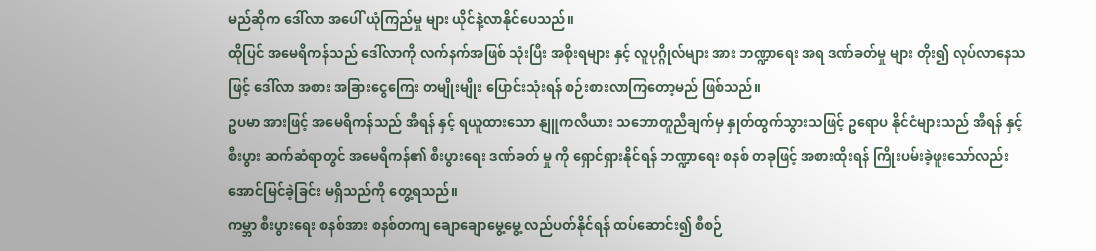မည်ဆိုက ဒေါ်လာ အပေါ် ယုံကြည်မှု များ ယိုင်နဲ့လာနိုင်ပေသည်။
ထိုပြင် အမေရိကန်သည် ဒေါ်လာကို လက်နက်အဖြစ် သုံးပြီး အစိုးရများ နှင့် လူပုဂ္ဂိုလ်များ အား ဘဏ္ဍာရေး အရ ဒဏ်ခတ်မှု များ တိုး၍ လုပ်လာနေသဖြင့် ဒေါ်လာ အစား အခြားငွေကြေး တမျိုးမျိုး ပြောင်းသုံးရန် စဉ်းစားလာကြတော့မည် ဖြစ်သည်။
ဥပမာ အားဖြင့် အမေရိကန်သည် အီရန် နှင့် ရယူထားသော နျူကလီယား သဘောတူညီချက်မှ နှုတ်ထွက်သွားသဖြင့် ဥရောပ နိုင်ငံများသည် အီရန် နှင့် စီးပွား ဆက်ဆံရာတွင် အမေရိကန်၏ စီးပွားရေး ဒဏ်ခတ် မှု ကို ရှောင်ရှားနိုင်ရန် ဘဏ္ဍာရေး စနစ် တခုဖြင့် အစားထိုးရန် ကြိုးပမ်းခဲ့ဖူးသော်လည်း အောင်မြင်ခဲ့ခြင်း မရှိသည်ကို တွေ့ရသည်။
ကမ္ဘာ စီးပွားရေး စနစ်အား စနစ်တကျ ချောချောမွေ့မွေ့ လည်ပတ်နိုင်ရန် ထပ်ဆောင်း၍ စီစဉ်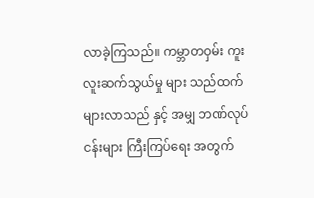လာခဲ့ကြသည်။ ကမ္ဘာတဝှမ်း ကူးလူးဆက်သွယ်မှု များ သည်ထက် များလာသည် နှင့် အမျှ ဘဏ်လုပ်ငန်းများ ကြီးကြပ်ရေး အတွက်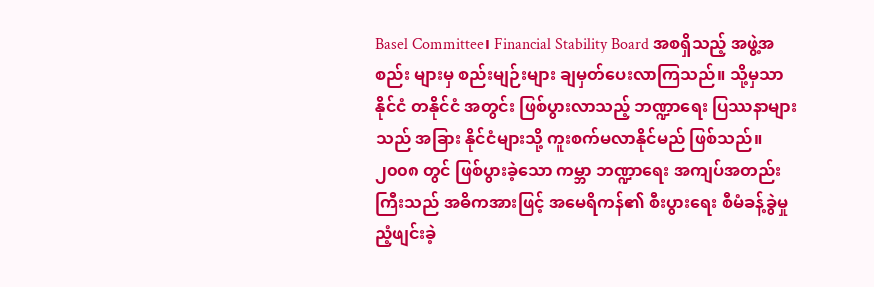Basel Committee၊ Financial Stability Board အစရှိသည့် အဖွဲ့အစည်း များမှ စည်းမျဉ်းများ ချမှတ်ပေးလာကြသည်။ သို့မှသာ နိုင်ငံ တနိုင်ငံ အတွင်း ဖြစ်ပွားလာသည့် ဘဏ္ဍာရေး ပြဿနာများသည် အခြား နိုင်ငံများသို့ ကူးစက်မလာနိုင်မည် ဖြစ်သည်။
၂၀၀၈ တွင် ဖြစ်ပွားခဲ့သော ကမ္ဘာ ဘဏ္ဍာရေး အကျပ်အတည်း ကြီးသည် အဓိကအားဖြင့် အမေရိကန်၏ စီးပွားရေး စီမံခန့်ခွဲမှု ညံ့ဖျင်းခဲ့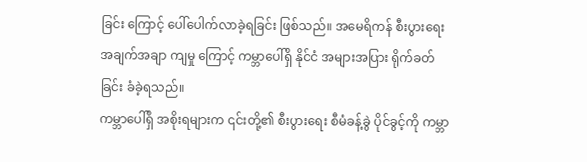ခြင်း ကြောင့် ပေါ်ပေါက်လာခဲ့ရခြင်း ဖြစ်သည်။ အမေရိကန် စီးပွားရေး အချက်အချာ ကျမှု ကြောင့် ကမ္ဘာပေါ်ရှိ နိုင်ငံ အများအပြား ရိုက်ခတ်ခြင်း ခံခဲ့ရသည်။
ကမ္ဘာပေါ်ရှိ အစိုးရများက ၎င်းတို့၏ စီးပွားရေး စီမံခန့်ခွဲ ပိုင်ခွင့်ကို ကမ္ဘာ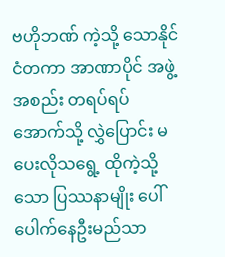ဗဟိုဘဏ် ကဲ့သို့ သောနိုင်ငံတကာ အာဏာပိုင် အဖွဲ့အစည်း တရပ်ရပ် အောက်သို့ လွှဲပြောင်း မပေးလိုသရွေ့ ထိုကဲ့သို့သော ပြဿနာမျိုး ပေါ်ပေါက်နေဦးမည်သာ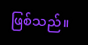ဖြစ်သည်။